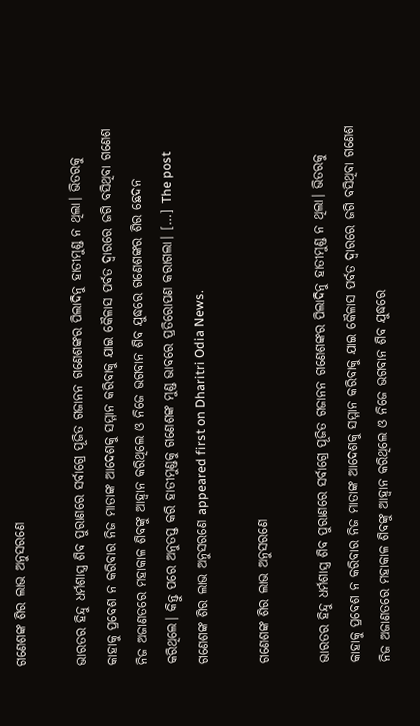ଗଣେଶଙ୍କ ଶିର ଲାଭ ଅନୁସରଣେ

ଭାରତର ହିନ୍ଦୁ ଧର୍ମଶାସ୍ତ୍ର ଶିବ ପୁରାଣରେ ସର୍ବାଗ୍ରେ ପୂଜିତ ଗଜାନନ ଗଣେଶଙ୍କର ପିଲାଦିନୁ ହାତୀମୁଣ୍ଡ ନ ଥିଲା। ଭିତରକୁ କାହାକୁ ପ୍ରବେଶ ନ କରିବାର ନିଜ ମାତାଙ୍କ ଆଦେଶକୁ ସମ୍ମାନ କରିବାକୁ ଯାଇ କୈଳାସ ପର୍ବତ ଦ୍ୱାରରେ ଜଗି ବସିଥିବା ଗଣେଶ ନିଜ ଅଜାଣତରେ ମହାକାଳ ଶିବଙ୍କୁ ଆହ୍ବାନ କରିଥିଲେ ଓ ନିଜେ ଭଗବାନ ଶିବ ଯୁଦ୍ଧରେ ଗଣେଶଙ୍କର ଶିର ଛେଦନ କରିଥିଲେ। କିନ୍ତୁ ପରେ ଅନୁତପ୍ତ କରି ହାତୀମୁଣ୍ଡକୁ ଗଣେଶଙ୍କ ମୁଣ୍ଡ ଭାବରେ ପ୍ରତିରୋପଣ କରାଗଲା। […] The post ଗଣେଶଙ୍କ ଶିର ଲାଭ ଅନୁସରଣେ appeared first on Dharitri Odia News.

ଗଣେଶଙ୍କ ଶିର ଲାଭ ଅନୁସରଣେ

ଭାରତର ହିନ୍ଦୁ ଧର୍ମଶାସ୍ତ୍ର ଶିବ ପୁରାଣରେ ସର୍ବାଗ୍ରେ ପୂଜିତ ଗଜାନନ ଗଣେଶଙ୍କର ପିଲାଦିନୁ ହାତୀମୁଣ୍ଡ ନ ଥିଲା। ଭିତରକୁ କାହାକୁ ପ୍ରବେଶ ନ କରିବାର ନିଜ ମାତାଙ୍କ ଆଦେଶକୁ ସମ୍ମାନ କରିବାକୁ ଯାଇ କୈଳାସ ପର୍ବତ ଦ୍ୱାରରେ ଜଗି ବସିଥିବା ଗଣେଶ ନିଜ ଅଜାଣତରେ ମହାକାଳ ଶିବଙ୍କୁ ଆହ୍ବାନ କରିଥିଲେ ଓ ନିଜେ ଭଗବାନ ଶିବ ଯୁଦ୍ଧରେ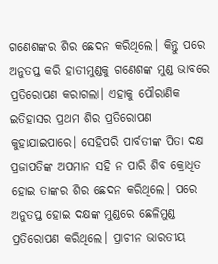ଗଣେଶଙ୍କର ଶିର ଛେଦନ କରିଥିଲେ। କିନ୍ତୁ ପରେ ଅନୁତପ୍ତ କରି ହାତୀମୁଣ୍ଡକୁ ଗଣେଶଙ୍କ ମୁଣ୍ଡ ଭାବରେ ପ୍ରତିରୋପଣ କରାଗଲା। ଏହାକୁ ପୌରାଣିକ ଇତିହାସର ପ୍ରଥମ ଶିର ପ୍ରତିରୋପଣ କୁହାଯାଇପାରେ। ସେହିପରି ପାର୍ବତୀଙ୍କ ପିତା ଦକ୍ଷ ପ୍ରଜାପତିଙ୍କ ଅପମାନ ସହି ନ ପାରି ଶିବ କ୍ରୋଧିତ ହୋଇ ତାଙ୍କର ଶିର ଛେଦନ କରିଥିଲେ। ପରେ ଅନୁତପ୍ତ ହୋଇ ଦକ୍ଷଙ୍କ ମୁଣ୍ଡରେ ଛେଳିମୁଣ୍ଡ ପ୍ରତିରୋପଣ କରିଥିଲେ। ପ୍ରାଚୀନ ଭାରତୀୟ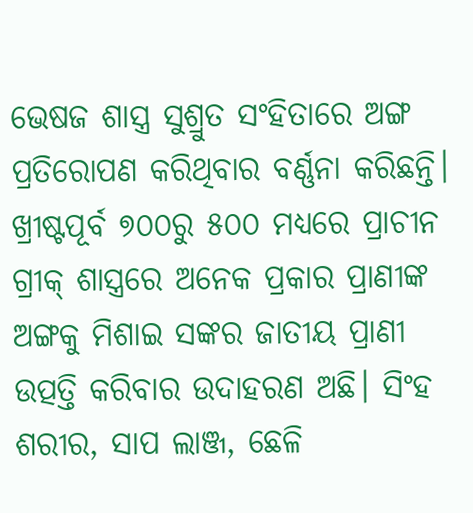ଭେଷଜ ଶାସ୍ତ୍ର ସୁଶ୍ରୁତ ସଂହିତାରେ ଅଙ୍ଗ ପ୍ରତିରୋପଣ କରିଥିବାର ବର୍ଣ୍ଣନା କରିଛନ୍ତି। ଖ୍ରୀଷ୍ଟପୂର୍ବ ୭୦୦ରୁ ୫୦୦ ମଧ୍ୟରେ ପ୍ରାଚୀନ ଗ୍ରୀକ୍‌ ଶାସ୍ତ୍ରରେ ଅନେକ ପ୍ରକାର ପ୍ରାଣୀଙ୍କ ଅଙ୍ଗକୁ ମିଶାଇ ସଙ୍କର ଜାତୀୟ ପ୍ରାଣୀ ଉତ୍ପତ୍ତି କରିବାର ଉଦାହରଣ ଅଛି। ସିଂହ ଶରୀର, ସାପ ଲାଞ୍ଜ, ଛେଳି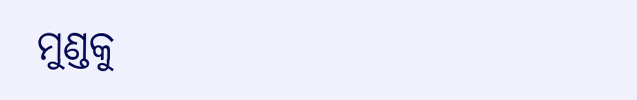ମୁଣ୍ଡକୁ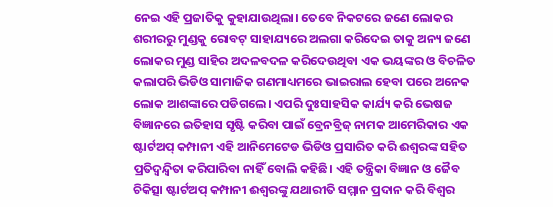ନେଇ ଏହି ପ୍ରଜାତିକୁ କୁହାଯାଉଥିଲା। ତେବେ ନିକଟରେ ଜଣେ ଲୋକର ଶରୀରରୁ ମୁଣ୍ଡକୁ ରୋବଟ୍‌ ସାହାଯ୍ୟରେ ଅଲଗା କରିଦେଇ ତାକୁ ଅନ୍ୟ ଜଣେ ଲୋକର ମୁଣ୍ଡ ସାହିର ଅଦଳବଦଳ କରିଦେଉଥିବା ଏକ ଭୟଙ୍କର ଓ ବିଚଳିତ କଲାପରି ଭିଡିଓ ସାମାଜିକ ଗଣମାଧ୍ୟମରେ ଭାଇରାଲ ହେବା ପରେ ଅନେକ ଲୋକ ଆଶଙ୍କାରେ ପଡିଗଲେ। ଏପରି ଦୁଃସାହସିକ କାର୍ଯ୍ୟ କରି ଭେଷଜ ବିଜ୍ଞାନରେ ଇତିହାସ ସୃଷ୍ଟି କରିବା ପାଇଁ ବ୍ରେନବ୍ରିଜ୍‌ ନାମକ ଆମେରିକାର ଏକ ଷ୍ଟାର୍ଟଅପ୍‌ କମ୍ପାନୀ ଏହି ଆନିମେଟେଡ ଭିଡିଓ ପ୍ରସାରିତ କରି ଈଶ୍ୱରଙ୍କ ସହିତ ପ୍ରତିଦ୍ବନ୍ଦ୍ୱିତା କରିପାରିବା ନାହିଁ ବୋଲି କହିଛି। ଏହି ତନ୍ତ୍ରିକା ବିଜ୍ଞାନ ଓ ଜୈବ ଚିକିତ୍ସା ଷ୍ଟାର୍ଟଅପ୍‌ କମ୍ପାନୀ ଈଶ୍ୱରଙ୍କୁ ଯଥାରୀତି ସମ୍ମାନ ପ୍ରଦାନ କରି ବିଶ୍ୱର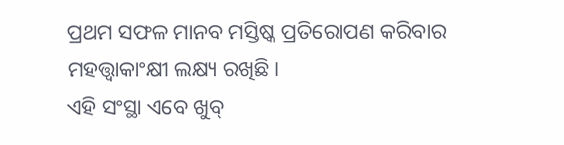ପ୍ରଥମ ସଫଳ ମାନବ ମସ୍ତିଷ୍କ ପ୍ରତିରୋପଣ କରିବାର ମହତ୍ତ୍ୱାକାଂକ୍ଷୀ ଲକ୍ଷ୍ୟ ରଖିଛି।
ଏହି ସଂସ୍ଥା ଏବେ ଖୁବ୍‌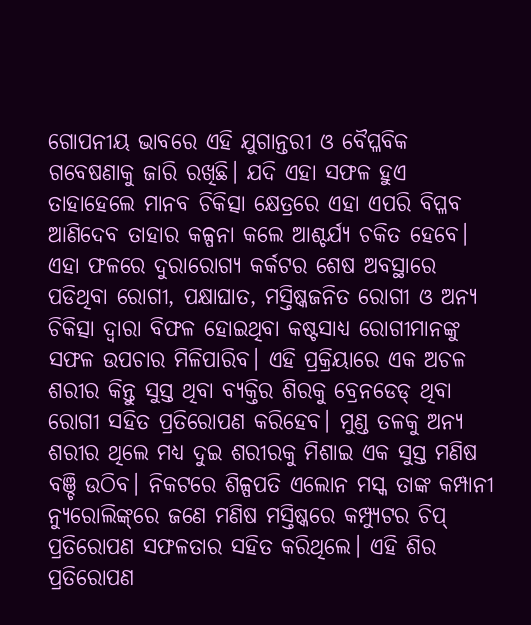ଗୋପନୀୟ ଭାବରେ ଏହି ଯୁଗାନ୍ତରୀ ଓ ବୈପ୍ଳବିକ ଗବେଷଣାକୁ ଜାରି ରଖିଛି। ଯଦି ଏହା ସଫଳ ହୁଏ ତାହାହେଲେ ମାନବ ଚିକିତ୍ସା କ୍ଷେତ୍ରରେ ଏହା ଏପରି ବିପ୍ଳବ ଆଣିଦେବ ତାହାର କଳ୍ପନା କଲେ ଆଶ୍ଚର୍ଯ୍ୟ ଚକିତ ହେବେ। ଏହା ଫଳରେ ଦୁରାରୋଗ୍ୟ କର୍କଟର ଶେଷ ଅବସ୍ଥାରେ ପଡିଥିବା ରୋଗୀ, ପକ୍ଷାଘାତ, ମସ୍ତିଷ୍କଜନିତ ରୋଗୀ ଓ ଅନ୍ୟ ଚିକିତ୍ସା ଦ୍ୱାରା ବିଫଳ ହୋଇଥିବା କଷ୍ଟସାଧ୍ୟ ରୋଗୀମାନଙ୍କୁ ସଫଳ ଉପଚାର ମିଳିପାରିବ। ଏହି ପ୍ରକ୍ରିୟାରେ ଏକ ଅଚଳ ଶରୀର କିନ୍ତୁ ସୁସ୍ତ ଥିବା ବ୍ୟକ୍ତିର ଶିରକୁ ବ୍ରେନଡେଡ୍‌ ଥିବା ରୋଗୀ ସହିତ ପ୍ରତିରୋପଣ କରିହେବ। ମୁଣ୍ଡ ତଳକୁ ଅନ୍ୟ ଶରୀର ଥିଲେ ମଧ୍ୟ ଦୁଇ ଶରୀରକୁ ମିଶାଇ ଏକ ସୁସ୍ତ ମଣିଷ ବଞ୍ଚି ଉଠିବ। ନିକଟରେ ଶିଳ୍ପପତି ଏଲୋନ ମସ୍କ ତାଙ୍କ କମ୍ପାନୀ ନ୍ୟୁରୋଲିଙ୍କ୍‌ରେ ଜଣେ ମଣିଷ ମସ୍ତିଷ୍କରେ କମ୍ପ୍ୟୁଟର ଚିପ୍‌ ପ୍ରତିରୋପଣ ସଫଳତାର ସହିତ କରିଥିଲେ। ଏହି ଶିର ପ୍ରତିରୋପଣ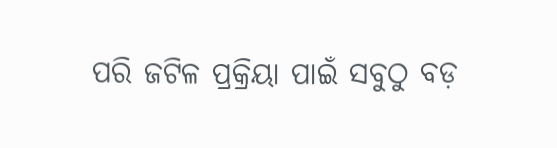ପରି ଜଟିଳ ପ୍ରକ୍ରିୟା ପାଇଁ ସବୁଠୁ ବଡ଼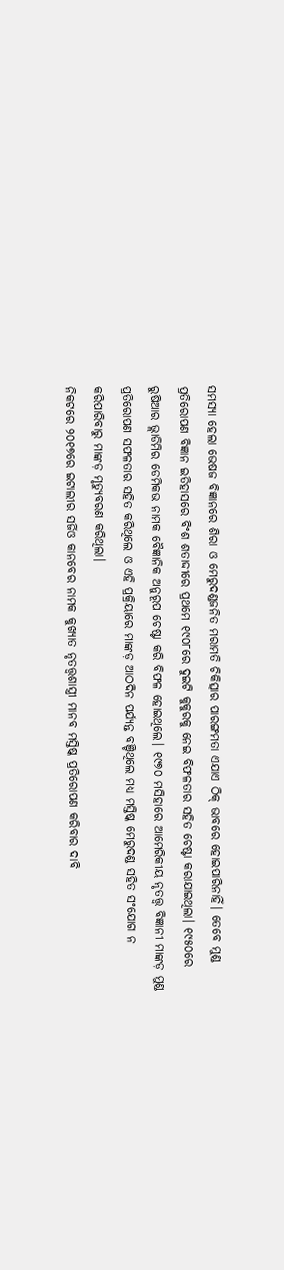ସମସ୍ୟା ହେଲା ଭେଷଜ ବିଜ୍ଞାନରେ ଶିରା ଓ ମେରୁଦଣ୍ଡଜନିତ ମରାମତି ଚିକିତ୍ସାର ପାରଙ୍ଗମତା ଏଯାଏ ଠିକ୍‌ ଭାବରେ ହୋଇପାରିନାହିଁ। ତେବେ ମୁଣ୍ଡ ପ୍ରତିରୋପଣ ବିଜ୍ଞାନ ଇତିହାସରେ ବିଂଶ ଶତାଦ୍ଦୀରେ ପ୍ରଥମେ ୧୯୦୮ରେ ଦୁଇଟି କୁକୁରକୁ ନେଇ ବିଫଳତାର ସହିତ ଚେଷ୍ଟା କରାଯାଇଥିଲା। ୧୯୫୦ରେ ରୁଷିଆର ଭ୍ଲାଡିମିର ଡେମିକଭ ନାମକ ବୈଜ୍ଞାନିକ ଅନୁରୂପ ଚେଷ୍ଟା କରି ବିଫଳ ହୋଇଥିଲେ। ୧୯୭୦ ମସିହାରେ ଆମେରିକୀୟ ନୃତତ୍ତ୍ୱ ବିଜ୍ଞାନୀ ମାଙ୍କଡ଼ ମୁଣ୍ଡ ପ୍ରତିରୋପଣ ସଫଳତାର ସହିତ କରିଥିଲେ ଓ ଏହି ପ୍ରକ୍ରିୟାରେ ମାଙ୍କଡ଼ ଆଠଦିନ ପର୍ଯ୍ୟନ୍ତ ବଞ୍ଚିଥିଲେ ମଧ୍ୟ ମସ୍ତିଷ୍କ ମେରୁଦଣ୍ଡ ସହିତ ସଂଯୋଗ ନ କରିପାରିବାରୁ ମାଙ୍କଡ଼ ମୃତ୍ୟୁବରଣ କରିଥିଲା।
ନିକଟରେ ୨୦୧୭ରେ ଇଟାଲୀର ସର୍ଜିଓ କାନବେର ନାମକ କୁଖ୍ୟାତ ନୃତତ୍ତ୍ୱଶାସ୍ତ୍ରୀ ମାନବ ମସ୍ତିଷ୍କ ପ୍ରତିରୋପଣ କରିବାର ଦାବି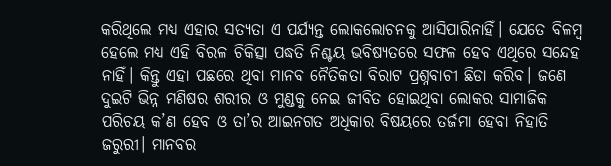କରିଥିଲେ ମଧ୍ୟ ଏହାର ସତ୍ୟତା ଏ ପର୍ଯ୍ୟନ୍ତ ଲୋକଲୋଚନକୁ ଆସିପାରିନାହିଁ। ଯେତେ ବିଳମ୍ବ ହେଲେ ମଧ୍ୟ ଏହି ବିରଳ ଚିକିତ୍ସା ପଦ୍ଧତି ନିଶ୍ଚୟ ଭବିଷ୍ୟତରେ ସଫଳ ହେବ ଏଥିରେ ସନ୍ଦେହ ନାହିଁ। କିନ୍ତୁ ଏହା ପଛରେ ଥିବା ମାନବ ନୈତିକତା ବିରାଟ ପ୍ରଶ୍ନବାଚୀ ଛିଡା କରିବ। ଜଣେ ଦୁଇଟି ଭିନ୍ନ ମଣିଷର ଶରୀର ଓ ମୁଣ୍ଡକୁ ନେଇ ଜୀବିତ ହୋଇଥିବା ଲୋକର ସାମାଜିକ ପରିଚୟ କ’ଣ ହେବ ଓ ତା’ର ଆଇନଗତ ଅଧିକାର ବିଷୟରେ ତର୍ଜମା ହେବା ନିହାତି ଜରୁରୀ। ମାନବର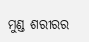ମୁଣ୍ଡ ଶରୀରର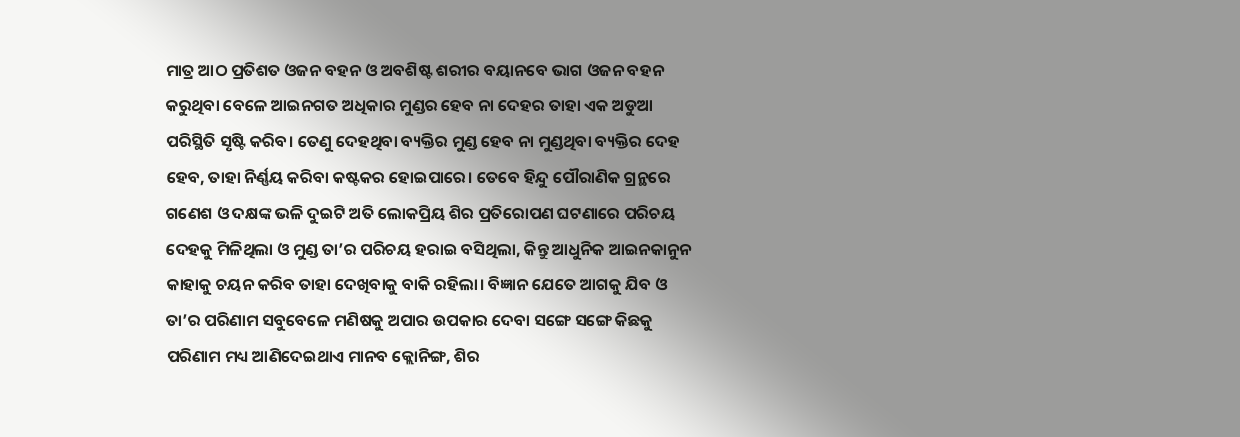ମାତ୍ର ଆଠ ପ୍ରତିଶତ ଓଜନ ବହନ ଓ ଅବଶିଷ୍ଟ ଶରୀର ବୟାନବେ ଭାଗ ଓଜନ ବହନ କରୁଥିବା ବେଳେ ଆଇନଗତ ଅଧିକାର ମୁଣ୍ଡର ହେବ ନା ଦେହର ତାହା ଏକ ଅଡୁଆ ପରିସ୍ଥିତି ସୃଷ୍ଟି କରିବ। ତେଣୁ ଦେହଥିବା ବ୍ୟକ୍ତିର ମୁଣ୍ଡ ହେବ ନା ମୁଣ୍ଡଥିବା ବ୍ୟକ୍ତିର ଦେହ ହେବ, ତାହା ନିର୍ଣ୍ଣୟ କରିବା କଷ୍ଟକର ହୋଇପାରେ। ତେବେ ହିନ୍ଦୁ ପୌରାଣିକ ଗ୍ରନ୍ଥରେ ଗଣେଶ ଓ ଦକ୍ଷଙ୍କ ଭଳି ଦୁଇଟି ଅତି ଲୋକପ୍ରିୟ ଶିର ପ୍ରତିରୋପଣ ଘଟଣାରେ ପରିଚୟ ଦେହକୁ ମିଳିଥିଲା ଓ ମୁଣ୍ଡ ତା’ର ପରିଚୟ ହରାଇ ବସିଥିଲା, କିନ୍ତୁ ଆଧୁନିକ ଆଇନକାନୁନ କାହାକୁ ଚୟନ କରିବ ତାହା ଦେଖିବାକୁ ବାକି ରହିଲା। ବିଜ୍ଞାନ ଯେତେ ଆଗକୁ ଯିବ ଓ ତା’ର ପରିଣାମ ସବୁବେଳେ ମଣିଷକୁ ଅପାର ଉପକାର ଦେବା ସଙ୍ଗେ ସଙ୍ଗେ କିଛକୁ ପରିଣାମ ମଧ୍ୟ ଆଣିଦେଇଥାଏ ମାନବ କ୍ଲୋନିଙ୍ଗ, ଶିର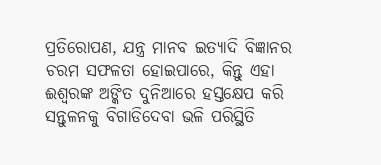ପ୍ରତିରୋପଣ, ଯନ୍ତ୍ର ମାନବ ଇତ୍ୟାଦି ବିଜ୍ଞାନର ଚରମ ସଫଳତା ହୋଇପାରେ, କିନ୍ତୁ ଏହା ଈଶ୍ୱରଙ୍କ ଅଙ୍କିତ ଦୁନିଆରେ ହସ୍ତକ୍ଷେପ କରି ସନ୍ତୁଳନକୁ ବିଗାଡିଦେବା ଭଳି ପରିସ୍ଥିତି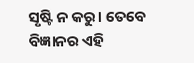ସୃଷ୍ଟି ନ କରୁ। ତେବେ ବିଜ୍ଞାନର ଏହି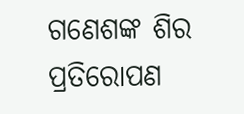ଗଣେଶଙ୍କ ଶିର ପ୍ରତିରୋପଣ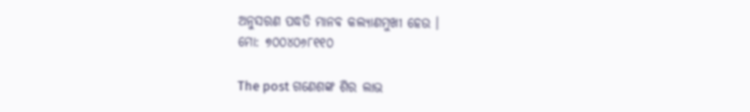ଅନୁସରଣ ପଦ୍ଧତି ମାନବ କଲ୍ୟାଣମୁଖୀ ହେଉ ।
ମୋ: ୭୦୦୪୦୬୮୧୧୦

The post ଗଣେଶଙ୍କ ଶିର ଲାଭ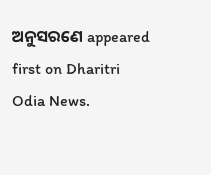ଅନୁସରଣେ appeared first on Dharitri Odia News.